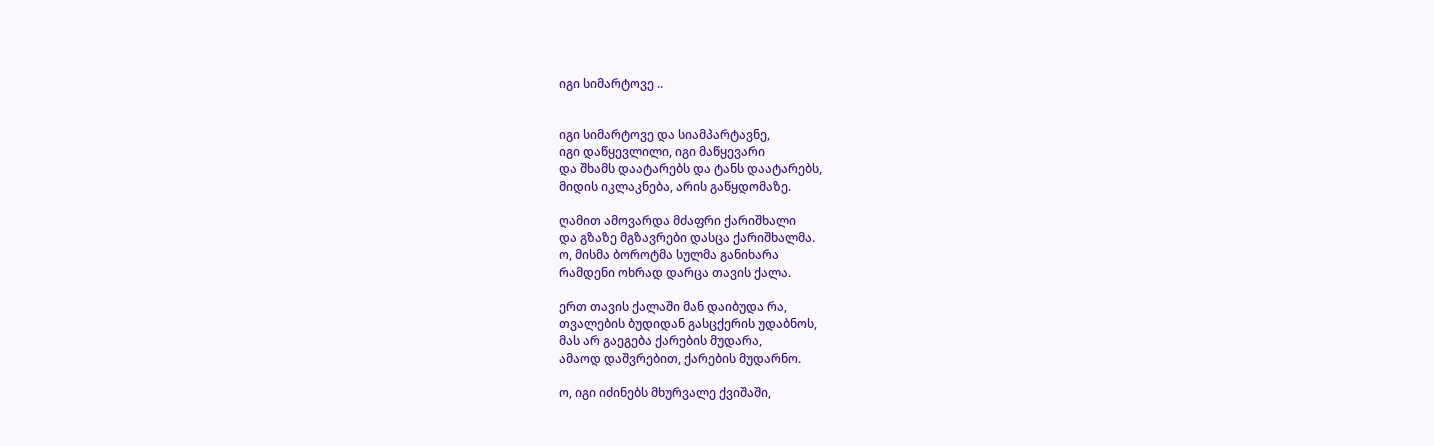იგი სიმარტოვე ..


იგი სიმარტოვე და სიამპარტავნე,
იგი დაწყევლილი, იგი მაწყევარი
და შხამს დაატარებს და ტანს დაატარებს,
მიდის იკლაკნება, არის გაწყდომაზე.

ღამით ამოვარდა მძაფრი ქარიშხალი
და გზაზე მგზავრები დასცა ქარიშხალმა.
ო, მისმა ბოროტმა სულმა განიხარა
რამდენი ოხრად დარცა თავის ქალა.

ერთ თავის ქალაში მან დაიბუდა რა,
თვალების ბუდიდან გასცქერის უდაბნოს,
მას არ გაეგება ქარების მუდარა,
ამაოდ დაშვრებით, ქარების მუდარნო.

ო, იგი იძინებს მხურვალე ქვიშაში,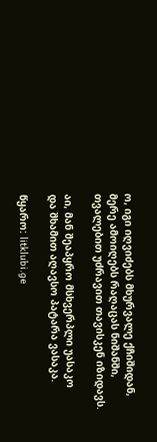ო, იგი იღვიძებს მხურვალე ქჩიშიდან,
მერე ამოიღებს რაღაცას ნიშანში,
თვალებით უძრავით თავისკენ იზიდავს.

აი, მან შეაპყრო მსხვერპლი უასაკო
და შხამით აღავსო პატარა ვასაკა.

წყარო: litklubi.ge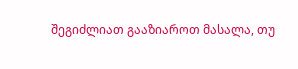შეგიძლიათ გააზიაროთ მასალა, თუ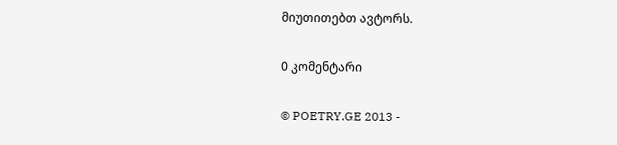მიუთითებთ ავტორს.

0 კომენტარი

© POETRY.GE 2013 -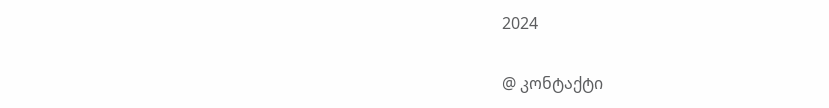2024

@ კონტაქტი